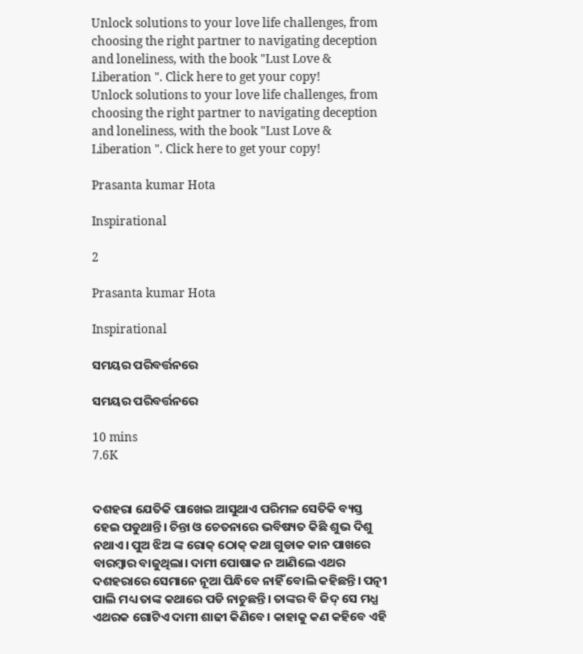Unlock solutions to your love life challenges, from choosing the right partner to navigating deception and loneliness, with the book "Lust Love & Liberation ". Click here to get your copy!
Unlock solutions to your love life challenges, from choosing the right partner to navigating deception and loneliness, with the book "Lust Love & Liberation ". Click here to get your copy!

Prasanta kumar Hota

Inspirational

2

Prasanta kumar Hota

Inspirational

ସମୟର ପରିବର୍ତ୍ତନରେ

ସମୟର ପରିବର୍ତ୍ତନରେ

10 mins
7.6K


ଦଶହରା ଯେତିକି ପାଖେଇ ଆସୁଥାଏ ପରିମଳ ସେତିକି ବ୍ୟସ୍ତ ହେଇ ପଡୁଥାନ୍ତି। ଚିନ୍ତା ଓ ଚେତନାରେ ଭବିଷ୍ୟତ କିଛି ଶୁଭ ଦିଶୁ ନଥାଏ। ପୁଅ ଝିଅ ଙ୍କ ରୋକ୍ ଠୋକ୍ କଥା ଗୁଡାକ କାନ ପାଖରେ ବାରମ୍ବାର ବାଜୁଥିଲା। ଦାମୀ ପୋଷାକ ନ ଆଣିଲେ ଏଥର ଦଶହରାରେ ସେମାନେ ନୂଆ ପିନ୍ଧିବେ ନାହିଁ ବୋଲି କହିଛନ୍ତି। ପତ୍ନୀ ପାଲି ମଧ୍ୟ ତାଙ୍କ କଥାରେ ପଡି ନାଚୁଛନ୍ତି। ତାଙ୍କର ବି ଜିଦ୍ ସେ ମଧ୍ଯ ଏଥରକ ଗୋଟିଏ ଦାମୀ ଶାଢୀ କିଣିବେ। କାହାକୁ କଣ କହିବେ ଏହି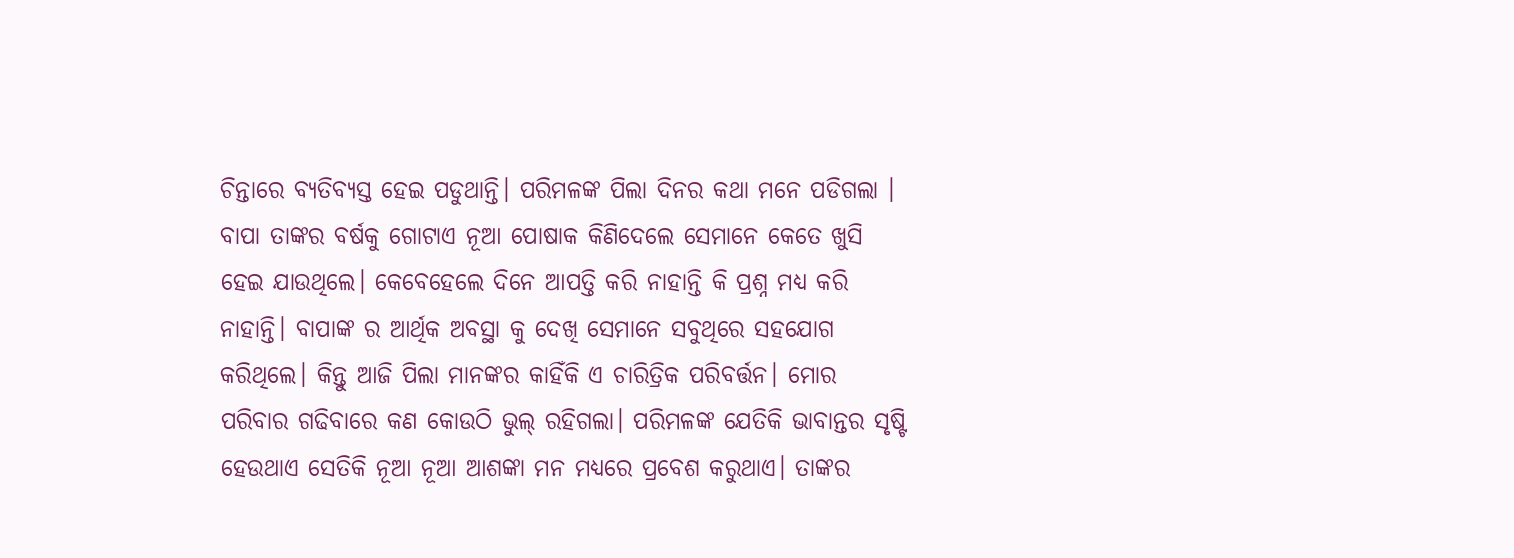ଚିନ୍ତାରେ ବ୍ୟତିବ୍ୟସ୍ତ ହେଇ ପଡୁଥାନ୍ତି। ପରିମଳଙ୍କ ପିଲା ଦିନର କଥା ମନେ ପଡିଗଲା । ବାପା ତାଙ୍କର ବର୍ଷକୁ ଗୋଟାଏ ନୂଆ ପୋଷାକ କିଣିଦେଲେ ସେମାନେ କେତେ ଖୁସି ହେଇ ଯାଉଥିଲେ। କେବେହେଲେ ଦିନେ ଆପତ୍ତି କରି ନାହାନ୍ତି କି ପ୍ରଶ୍ନ ମଧ୍ୟ କରି ନାହାନ୍ତି। ବାପାଙ୍କ ର ଆର୍ଥିକ ଅବସ୍ଥା କୁ ଦେଖି ସେମାନେ ସବୁଥିରେ ସହଯୋଗ କରିଥିଲେ। କିନ୍ତୁ ଆଜି ପିଲା ମାନଙ୍କର କାହିଁକି ଏ ଚାରିତ୍ରିକ ପରିବର୍ତ୍ତନ। ମୋର ପରିବାର ଗଢିବାରେ କଣ କୋଉଠି ଭୁଲ୍ ରହିଗଲା। ପରିମଳଙ୍କ ଯେତିକି ଭାବାନ୍ତର ସୃଷ୍ଟି ହେଉଥାଏ ସେତିକି ନୂଆ ନୂଆ ଆଶଙ୍କା ମନ ମଧ୍ୟରେ ପ୍ରବେଶ କରୁଥାଏ। ତାଙ୍କର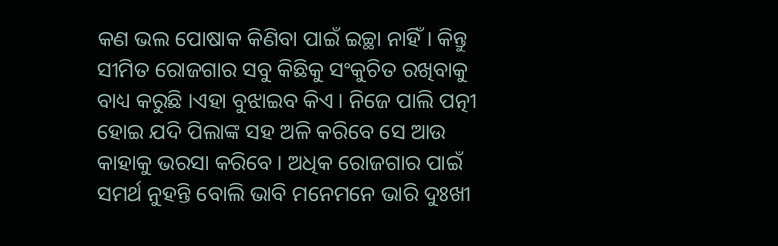କଣ ଭଲ ପୋଷାକ କିଣିବା ପାଇଁ ଇଚ୍ଛା ନାହିଁ। କିନ୍ତୁ ସୀମିତ ରୋଜଗାର ସବୁ କିଛିକୁ ସଂକୁଚିତ ରଖିବାକୁ ବାଧ୍ୟ କରୁଛି ।ଏହା ବୁଝାଇବ କିଏ। ନିଜେ ପାଲି ପତ୍ନୀ ହୋଇ ଯଦି ପିଲାଙ୍କ ସହ ଅଳି କରିବେ ସେ ଆଉ କାହାକୁ ଭରସା କରିବେ। ଅଧିକ ରୋଜଗାର ପାଇଁ ସମର୍ଥ ନୁହନ୍ତି ବୋଲି ଭାବି ମନେମନେ ଭାରି ଦୁଃଖୀ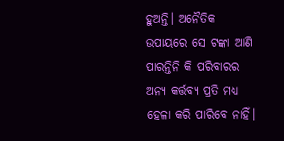ହୁଅନ୍ତି। ଅନୈତିକ ଉପାୟରେ ସେ ଟଙ୍କା ଆଣି ପାରନ୍ତିନି କି ପରିବାରର ଅନ୍ୟ କର୍ତ୍ତବ୍ୟ ପ୍ରତି ମଧ୍ୟ ହେଳା କରି ପାରିବେ ନାହିଁ।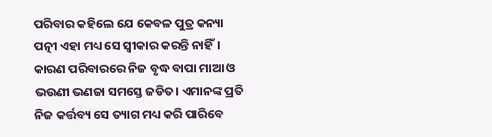ପରିବାର କହିଲେ ଯେ କେବଳ ପୁତ୍ର କନ୍ୟା ପତ୍ନୀ ଏହା ମଧ୍ୟ ସେ ସ୍ଵୀକାର କରନ୍ତି ନାହିଁ। କାରଣ ପରିବାରରେ ନିଜ ବୃଦ୍ଧ ବାପା ମାଆ ଓ ଭଉଣୀ ଭଣଜା ସମସ୍ତେ ଜଡିତ। ଏମାନଙ୍କ ପ୍ରତି ନିଜ କର୍ତ୍ତବ୍ୟ ସେ ତ୍ୟାଗ ମଧ୍ୟ କରି ପାରିବେ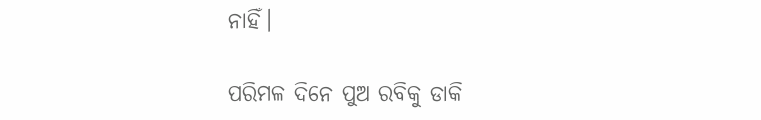ନାହିଁ।

ପରିମଳ ଦିନେ ପୁଅ ରବିକୁ ଡାକି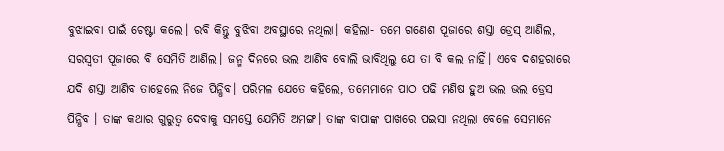ବୁଝାଇବା ପାଇଁ ଚେଷ୍ଟା କଲେ। ରବି କିନ୍ତୁ ବୁଝିବା ଅବସ୍ଥାରେ ନଥିଲା। କହିଲା- ତମେ ଗଣେଶ ପୂଜାରେ ଶସ୍ତା ଡ୍ରେସ୍ ଆଣିଲ, ସରସ୍ୱତୀ ପୂଜାରେ ବି ସେମିତି ଆଣିଲ। ଜନ୍ମ ଦିନରେ ଭଲ ଆଣିବ ବୋଲି ଭାବିଥିଲୁ ଯେ ତା ବି କଲ ନାହିଁ। ଏବେ ଦଶହରାରେ ଯଦି ଶସ୍ତା ଆଣିବ ତାହେଲେ ନିଜେ ପିନ୍ଧିବ। ପରିମଳ ଯେତେ କହିଲେ, ତମେମାନେ ପାଠ ପଢି ମଣିଷ ହୁଅ ଭଲ ଭଲ ଡ୍ରେସ ପିନ୍ଧିବ । ତାଙ୍କ କଥାର ଗୁରୁତ୍ବ ଦେବାକୁ ସମସ୍ତେ ଯେମିତି ଅମଙ୍ଗ। ତାଙ୍କ ବାପାଙ୍କ ପାଖରେ ପଇସା ନଥିଲା ବେଳେ ସେମାନେ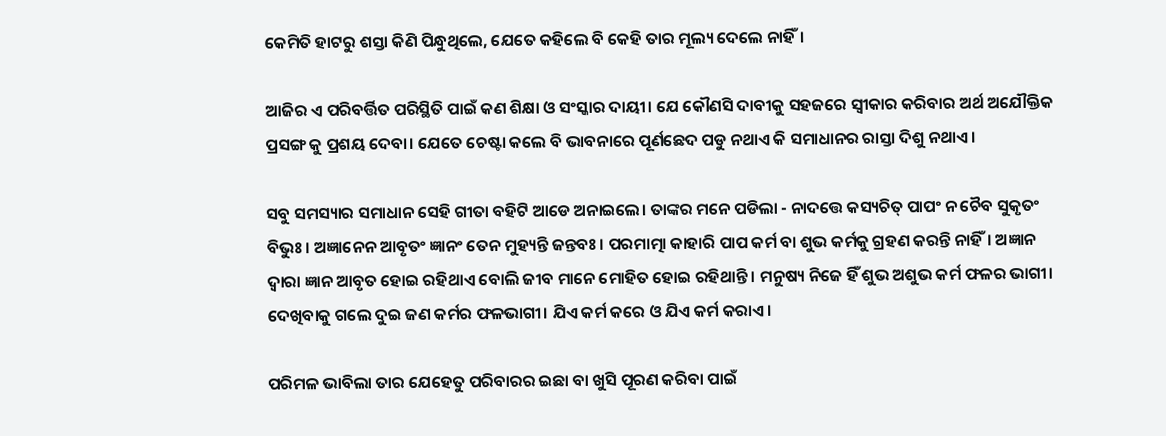କେମିତି ହାଟରୁ ଶସ୍ତା କିଣି ପିନ୍ଧୁଥିଲେ, ଯେତେ କହିଲେ ବି କେହି ତାର ମୂଲ୍ୟ ଦେଲେ ନାହିଁ।

ଆଜିର ଏ ପରିବର୍ତ୍ତିତ ପରିସ୍ଥିତି ପାଇଁ କଣ ଶିକ୍ଷା ଓ ସଂସ୍କାର ଦାୟୀ। ଯେ କୌଣସି ଦାବୀକୁ ସହଜରେ ସ୍ଵୀକାର କରିବାର ଅର୍ଥ ଅଯୌକ୍ତିକ ପ୍ରସଙ୍ଗ କୁ ପ୍ରଶୟ ଦେବା। ଯେତେ ଚେଷ୍ଟା କଲେ ବି ଭାବନାରେ ପୂର୍ଣଛେଦ ପଡୁ ନଥାଏ କି ସମାଧାନର ରାସ୍ତା ଦିଶୁ ନଥାଏ।

ସବୁ ସମସ୍ୟାର ସମାଧାନ ସେହି ଗୀତା ବହିଟି ଆଡେ ଅନାଇଲେ। ତାଙ୍କର ମନେ ପଡିଲା - ନାଦତ୍ତେ କସ୍ୟଚିତ୍ ପାପଂ ନ ଚୈବ ସୁକୃତଂ ବିଭୁଃ। ଅଜ୍ଞାନେନ ଆବୃତଂ ଜ୍ଞାନଂ ତେନ ମୁହ୍ୟନ୍ତି ଜନ୍ତବଃ। ପରମାତ୍ମା କାହାରି ପାପ କର୍ମ ବା ଶୁଭ କର୍ମକୁ ଗ୍ରହଣ କରନ୍ତି ନାହିଁ। ଅଜ୍ଞାନ ଦ୍ଵାରା ଜ୍ଞାନ ଆବୃତ ହୋଇ ରହିଥାଏ ବୋଲି ଜୀବ ମାନେ ମୋହିତ ହୋଇ ରହିଥାନ୍ତି। ମନୁଷ୍ୟ ନିଜେ ହିଁ ଶୁଭ ଅଶୁଭ କର୍ମ ଫଳର ଭାଗୀ। ଦେଖିବାକୁ ଗଲେ ଦୁଇ ଜଣ କର୍ମର ଫଳଭାଗୀ। ଯିଏ କର୍ମ କରେ ଓ ଯିଏ କର୍ମ କରାଏ।

ପରିମଳ ଭାବିଲା ତାର ଯେହେତୁ ପରିବାରର ଇଛା ବା ଖୁସି ପୂରଣ କରିବା ପାଇଁ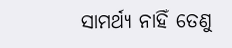ସାମର୍ଥ୍ୟ ନାହିଁ ତେଣୁ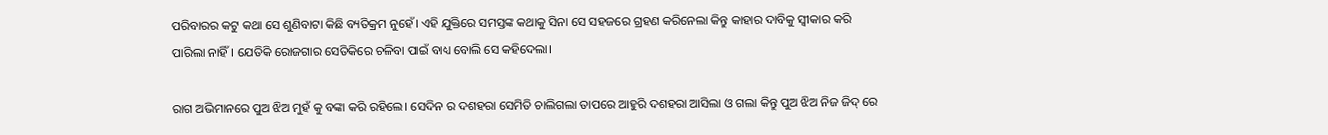ପରିବାରର କଟୁ କଥା ସେ ଶୁଣିବାଟା କିଛି ବ୍ୟତିକ୍ରମ ନୁହେଁ। ଏହି ଯୁକ୍ତିରେ ସମସ୍ତଙ୍କ କଥାକୁ ସିନା ସେ ସହଜରେ ଗ୍ରହଣ କରିନେଲା କିନ୍ତୁ କାହାର ଦାବିକୁ ସ୍ଵୀକାର କରି ପାରିଲା ନାହିଁ। ଯେତିକି ରୋଜଗାର ସେତିକିରେ ଚଳିବା ପାଇଁ ବାଧ୍ୟ ବୋଲି ସେ କହିଦେଲା।

ରାଗ ଅଭିମାନରେ ପୁଅ ଝିଅ ମୁହଁ କୁ ବଙ୍କା କରି ରହିଲେ। ସେଦିନ ର ଦଶହରା ସେମିତି ଚାଲିଗଲା ତାପରେ ଆହୁରି ଦଶହରା ଆସିଲା ଓ ଗଲା କିନ୍ତୁ ପୁଅ ଝିଅ ନିଜ ଜିଦ୍ ରେ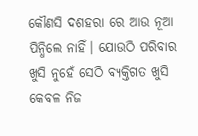କୌଣସି ଦଶହରା ରେ ଆଉ ନୂଆ ପିନ୍ଧିଲେ ନାହିଁ। ଯୋଉଠି ପରିବାର ଖୁସି ନୁହେଁ ସେଠି ବ୍ୟକ୍ତିଗତ ଖୁସି କେବଳ ନିଜ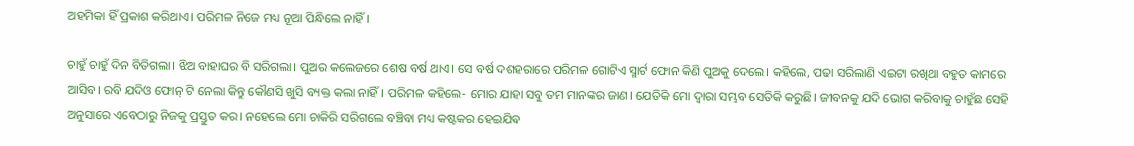ଅହମିକା ହିଁ ପ୍ରକାଶ କରିଥାଏ। ପରିମଳ ନିଜେ ମଧ୍ୟ ନୂଆ ପିନ୍ଧିଲେ ନାହିଁ।

ଚାହୁଁ ଚାହୁଁ ଦିନ ବିତିଗଲା। ଝିଅ ବାହାଘର ବି ସରିଗଲା। ପୁଅର କଲେଜରେ ଶେଷ ବର୍ଷ ଥାଏ। ସେ ବର୍ଷ ଦଶହରାରେ ପରିମଳ ଗୋଟିଏ ସ୍ମାର୍ଟ ଫୋନ କିଣି ପୁଅକୁ ଦେଲେ। କହିଲେ, ପଢା ସରିଲାଣି ଏଇଟା ରଖିଥା ବହୁତ କାମରେ ଆସିବ। ରବି ଯଦିଓ ଫୋନ୍ ଟି ନେଲା କିନ୍ତୁ କୌଣସି ଖୁସି ବ୍ୟକ୍ତ କଲା ନାହିଁ। ପରିମଳ କହିଲେ- ମୋର ଯାହା ସବୁ ତମ ମାନଙ୍କର ଜାଣ। ଯେତିକି ମୋ ଦ୍ଵାରା ସମ୍ଭବ ସେତିକି କରୁଛି। ଜୀବନକୁ ଯଦି ଭୋଗ କରିବାକୁ ଚାହୁଁଛ ସେହି ଅନୁସାରେ ଏବେଠାରୁ ନିଜକୁ ପ୍ରସ୍ତୁତ କର। ନହେଲେ ମୋ ଚାକିରି ସରିଗଲେ ବଞ୍ଚିବା ମଧ୍ୟ କଷ୍ଟକର ହେଇଯିଵ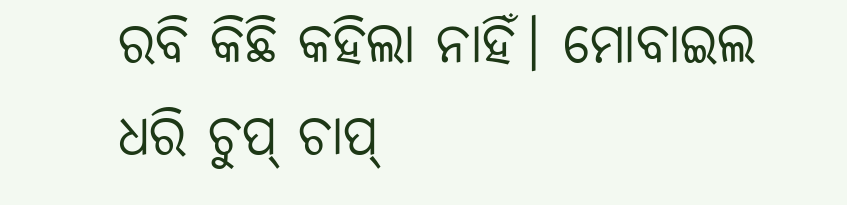ରବି କିଛି କହିଲା ନାହିଁ। ମୋବାଇଲ ଧରି ଚୁପ୍ ଚାପ୍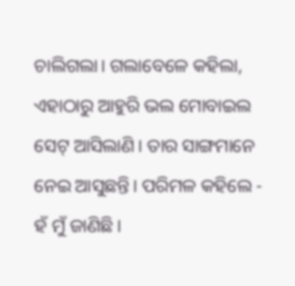ଚାଲିଗଲା। ଗଲାବେଳେ କହିଲା, ଏହାଠାରୁ ଆହୁରି ଭଲ ମୋବାଇଲ ସେଟ୍ ଆସିଲାଣି। ତାର ସାଙ୍ଗମାନେ ନେଇ ଆସୁଛନ୍ତି। ପରିମଳ କହିଲେ - ହଁ ମୁଁ ଜାଣିଛି।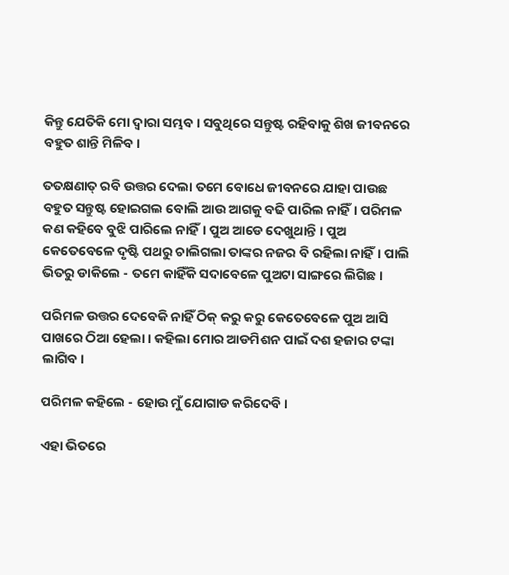କିନ୍ତୁ ଯେତିକି ମୋ ଦ୍ଵାରା ସମ୍ଭବ। ସବୁଥିରେ ସନ୍ତୁଷ୍ଟ ରହିବାକୁ ଶିଖ ଜୀବନରେ ବହୁତ ଶାନ୍ତି ମିଳିବ।

ତତକ୍ଷଣାତ୍ ରବି ଉତ୍ତର ଦେଲା ତମେ ବୋଧେ ଜୀବନରେ ଯାହା ପାଉଛ ବହୁତ ସନ୍ତୁଷ୍ଟ ହୋଇଗଲ ବୋଲି ଆଉ ଆଗକୁ ବଢି ପାରିଲ ନାହିଁ। ପରିମଳ କଣ କହିବେ ବୁଝି ପାରିଲେ ନାହିଁ। ପୁଅ ଆଡେ ଦେଖୁଥାନ୍ତି । ପୁଅ କେତେବେଳେ ଦୃଷ୍ଟି ପଥରୁ ଚାଲିଗଲା ତାଙ୍କର ନଜର ବି ରହିଲା ନାହିଁ। ପାଲି ଭିତରୁ ଡାକିଲେ - ତମେ କାହିଁକି ସଦାବେଳେ ପୁଅଟା ସାଙ୍ଗରେ ଲିଗିଛ।

ପରିମଳ ଉତ୍ତର ଦେବେକି ନାହିଁ ଠିକ୍ କରୁ କରୁ କେତେବେଳେ ପୁଅ ଆସି ପାଖରେ ଠିଆ ହେଲା। କହିଲା ମୋର ଆଡମିଶନ ପାଇଁ ଦଶ ହଜାର ଟଙ୍କା ଲାଗିବ।

ପରିମଳ କହିଲେ - ହୋଉ ମୁଁ ଯୋଗାଡ କରିଦେବି।

ଏହା ଭିତରେ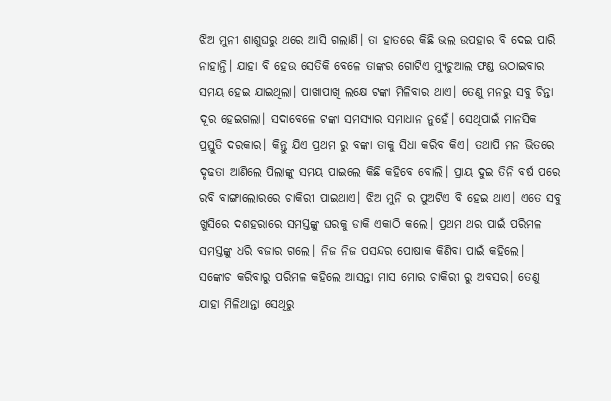ଝିଅ ମୁନୀ ଶାଶୁଘରୁ ଥରେ ଆସି ଗଲାଣି। ତା ହାତରେ କିଛି ଭଲ ଉପହାର ବି ଦେଇ ପାରି ନାହାନ୍ତି। ଯାହା ବି ହେଉ ସେତିକି ବେଳେ ତାଙ୍କର ଗୋଟିଏ ମ୍ୟୁଚୁଆଲ ଫଣ୍ଡ ଉଠାଇବାର ସମୟ ହେଇ ଯାଇଥିଲା। ପାଖାପାଖି ଲକ୍ଷେ ଟଙ୍କା ମିଳିବାର ଥାଏ। ତେଣୁ ମନରୁ ସବୁ ଚିନ୍ତା ଦୂର ହେଇଗଲା। ସଦାବେଳେ ଟଙ୍କା ସମସ୍ୟାର ସମାଧାନ ନୁହେଁ। ସେଥିପାଇଁ ମାନସିକ ପ୍ରସ୍ତୁତି ଦରକାର। କିନ୍ତୁ ଯିଏ ପ୍ରଥମ ରୁ ବଙ୍କା ତାକୁ ସିଧା କରିବ କିଏ। ତଥାପି ମନ ଭିତରେ ଦୃଢତା ଆଣିଲେ ପିଲାଙ୍କୁ ସମୟ ପାଇଲେ କିଛି କହିବେ ବୋଲି। ପ୍ରାୟ ଦୁଇ ତିନି ବର୍ଷ ପରେ ରବି ବାଙ୍ଗାଲୋରରେ ଚାକିରୀ ପାଇଥାଏ। ଝିଅ ମୁନି ର ପୁଅଟିଏ ବି ହେଇ ଥାଏ। ଏତେ ସବୁ ଖୁସିରେ ଦଶହରାରେ ସମସ୍ତଙ୍କୁ ଘରକୁ ଡାକି ଏକାଠି କଲେ। ପ୍ରଥମ ଥର ପାଇଁ ପରିମଳ ସମସ୍ତଙ୍କୁ ଧରି ବଜାର ଗଲେ। ନିଜ ନିଜ ପସନ୍ଦର ପୋଷାକ କିଣିବା ପାଇଁ କହିଲେ। ସଙ୍କୋଚ କରିବାରୁ ପରିମଳ କହିଲେ ଆସନ୍ତା ମାସ ମୋର ଚାକିରୀ ରୁ ଅବସର। ତେଣୁ ଯାହା ମିଳିଥାନ୍ତା ସେଥିରୁ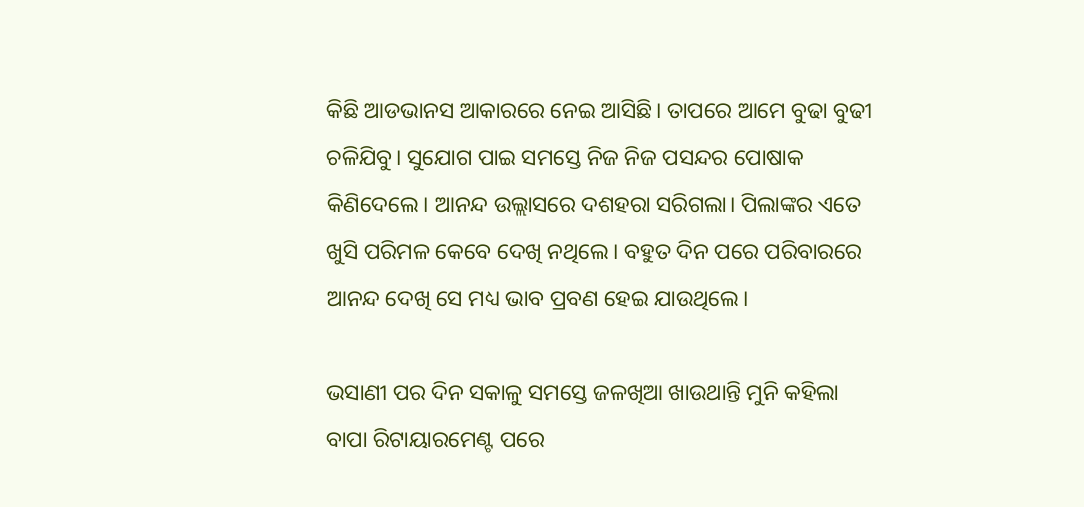କିଛି ଆଡଭାନସ ଆକାରରେ ନେଇ ଆସିଛି। ତାପରେ ଆମେ ବୁଢା ବୁଢୀ ଚଳିଯିବୁ। ସୁଯୋଗ ପାଇ ସମସ୍ତେ ନିଜ ନିଜ ପସନ୍ଦର ପୋଷାକ କିଣିଦେଲେ। ଆନନ୍ଦ ଉଲ୍ଲାସରେ ଦଶହରା ସରିଗଲା। ପିଲାଙ୍କର ଏତେ ଖୁସି ପରିମଳ କେବେ ଦେଖି ନଥିଲେ। ବହୁତ ଦିନ ପରେ ପରିବାରରେ ଆନନ୍ଦ ଦେଖି ସେ ମଧ୍ୟ ଭାବ ପ୍ରବଣ ହେଇ ଯାଉଥିଲେ।

ଭସାଣୀ ପର ଦିନ ସକାଳୁ ସମସ୍ତେ ଜଳଖିଆ ଖାଉଥାନ୍ତି ମୁନି କହିଲା ବାପା ରିଟାୟାରମେଣ୍ଟ ପରେ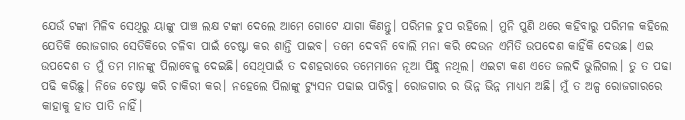ଯେଉଁ ଟଙ୍କା ମିଳିବ ସେଥିରୁ ୟାଙ୍କୁ ପାଞ୍ଚ ଲକ୍ଷ ଟଙ୍କା ଦେଲେ ଆମେ ଗୋଟେ ଯାଗା କିଣନ୍ତୁ। ପରିମଳ ଚୁପ ରହିଲେ। ମୁନି ପୁଣି ଥରେ କହିବାରୁ ପରିମଳ କହିଲେ ଯେତିକି ରୋଜଗାର ସେତିକିରେ ଚଳିବା ପାଇଁ ଚେଷ୍ଟା କର ଶାନ୍ତି ପାଇବ। ତମେ ଦେବନି ବୋଲି ମନା କରି ଦେଉନ ଏମିତି ଉପଦେଶ କାହିଁକି ଦେଉଛ। ଏଇ ଉପଦେଶ ତ ମୁଁ ତମ ମାନଙ୍କୁ ପିଲାବେଳୁ ଦେଇଛି। ସେଥିପାଇଁ ତ ଦଶହରାରେ ତମେମାନେ ନୂଆ ପିନ୍ଧୁ ନଥିଲ। ଏଇଟା କଣ ଏତେ ଜଲଦି ଭୁଲିଗଲ। ତୁ ତ ପଢା ପଢି କରିଛୁ। ନିଜେ ଚେଷ୍ଟା କରି ଚାକିରୀ କର। ନହେଲେ ପିଲାଙ୍କୁ ଟ୍ୟୁସନ ପଢାଇ ପାରିବୁ। ରୋଜଗାର ର ଭିନ୍ନ ଭିନ୍ନ ମାଧ୍ୟମ ଅଛି। ମୁଁ ତ ଅଳ୍ପ ରୋଜଗାରରେ କାହାକୁ ହାତ ପାତି ନାହିଁ।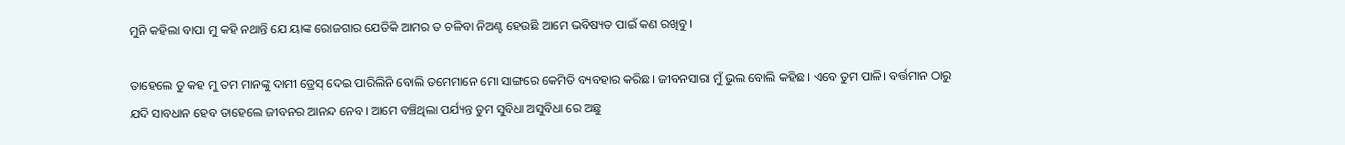ମୁନି କହିଲା ବାପା ମୁ କହି ନଥାନ୍ତି ଯେ ୟାଙ୍କ ରୋଜଗାର ଯେତିକି ଆମର ତ ଚଳିବା ନିଅଣ୍ଟ ହେଉଛି ଆମେ ଭବିଷ୍ୟତ ପାଇଁ କଣ ରଖିବୁ।

ତାହେଲେ ତୁ କହ ମୁ ତମ ମାନଙ୍କୁ ଦାମୀ ଡ୍ରେସ୍ ଦେଇ ପାରିଲିନି ବୋଲି ତମେମାନେ ମୋ ସାଙ୍ଗରେ କେମିତି ବ୍ୟବହାର କରିଛ। ଜୀବନସାରା ମୁଁ ଭୁଲ ବୋଲି କହିଛ। ଏବେ ତୁମ ପାଳି। ବର୍ତ୍ତମାନ ଠାରୁ ଯଦି ସାବଧାନ ହେବ ତାହେଲେ ଜୀବନର ଆନନ୍ଦ ନେବ। ଆମେ ବଞ୍ଚିଥିଲା ପର୍ଯ୍ୟନ୍ତ ତୁମ ସୁବିଧା ଅସୁବିଧା ରେ ଅଛୁ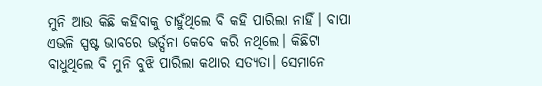ମୁନି ଆଉ କିଛି କହିବାକୁ ଚାହୁଁଥିଲେ ବି କହି ପାରିଲା ନାହିଁ। ବାପା ଏଭଳି ସ୍ପଷ୍ଟ ଭାବରେ ଭର୍ତ୍ସନା କେବେ କରି ନଥିଲେ। କିଛିଟା ବାଧୁଥିଲେ ବି ମୁନି ବୁଝି ପାରିଲା କଥାର ସତ୍ୟତା। ସେମାନେ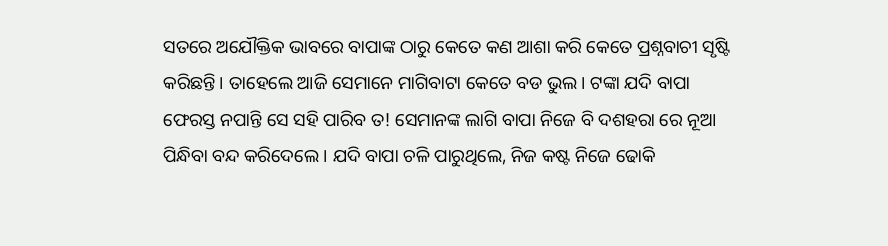ସତରେ ଅଯୌକ୍ତିକ ଭାବରେ ବାପାଙ୍କ ଠାରୁ କେତେ କଣ ଆଶା କରି କେତେ ପ୍ରଶ୍ନବାଚୀ ସୃଷ୍ଟି କରିଛନ୍ତି। ତାହେଲେ ଆଜି ସେମାନେ ମାଗିବାଟା କେତେ ବଡ ଭୁଲ। ଟଙ୍କା ଯଦି ବାପା ଫେରସ୍ତ ନପାନ୍ତି ସେ ସହି ପାରିବ ତ! ସେମାନଙ୍କ ଲାଗି ବାପା ନିଜେ ବି ଦଶହରା ରେ ନୂଆ ପିନ୍ଧିବା ବନ୍ଦ କରିଦେଲେ। ଯଦି ବାପା ଚଳି ପାରୁଥିଲେ, ନିଜ କଷ୍ଟ ନିଜେ ଢୋକି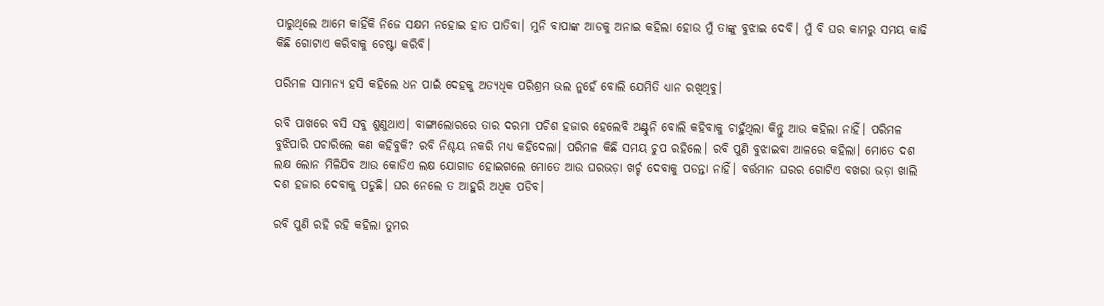ପାରୁଥିଲେ ଆମେ କାହିଁକି ନିଜେ ସକ୍ଷମ ନହୋଇ ହାତ ପାତିବା। ମୁନି ବାପାଙ୍କ ଆଡକୁ ଅନାଇ କହିଲା ହୋଉ ମୁଁ ତାଙ୍କୁ ବୁଝାଇ ଦେବି। ମୁଁ ବି ଘର କାମରୁ ସମୟ କାଢି କିଛି ଗୋଟାଏ କରିବାକୁ ଚେଷ୍ଟା କରିବି।

ପରିମଳ ସାମାନ୍ୟ ହସି କହିଲେ ଧନ ପାଇଁ ଦେହକୁ ଅତ୍ୟଧିକ ପରିଶ୍ରମ ଭଲ ନୁହେଁ ବୋଲି ଯେମିତି ଧ୍ୟାନ ରଖିଥିବୁ।

ରବି ପାଖରେ ବସି ସବୁ ଶୁଣୁଥାଏ। ବାଙ୍ଗାଲୋରରେ ତାର ଦରମା ପଚିଶ ହଜାର ହେଲେବି ଅଣ୍ଟୁନି ବୋଲି କହିବାକୁ ଚାହୁଁଥିଲା କିନ୍ତୁ ଆଉ କହିଲା ନାହିଁ। ପରିମଳ ବୁଝିପାରି ପଚାରିଲେ କଣ କହିବୁକି? ରବି ନିଶ୍ଚୟ ନକରି ମଧ୍ୟ କହିଦେଲା। ପରିମଳ କିଛି ସମୟ ଚୁପ ରହିଲେ। ରବି ପୁଣି ବୁଝାଇବା ଆଳରେ କହିଲା। ମୋତେ ଦଶ ଲକ୍ଷ ଲୋନ ମିଳିଯିବ ଆଉ କୋଡିଏ ଲକ୍ଷ ଯୋଗାଡ ହୋଇଗଲେ ମୋତେ ଆଉ ଘରଭଡ଼ା ଖର୍ଚ୍ଚ ଦେବାକୁ ପଡନ୍ତା ନାହିଁ। ବର୍ତ୍ତମାନ ଘରର ଗୋଟିଏ ବଖରା ଭଡ଼ା ଖାଲି ଦଶ ହଜାର ଦେବାକୁ ପଡୁଛି। ଘର ନେଲେ ତ ଆହୁରି ଅଧିକ ପଡିବ।

ରବି ପୁଣି ରହି ରହି କହିଲା ତୁମର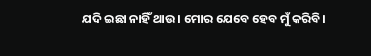ଯଦି ଇଛା ନାହିଁ ଥାଉ। ମୋର ଯେବେ ହେବ ମୁଁ କରିବି।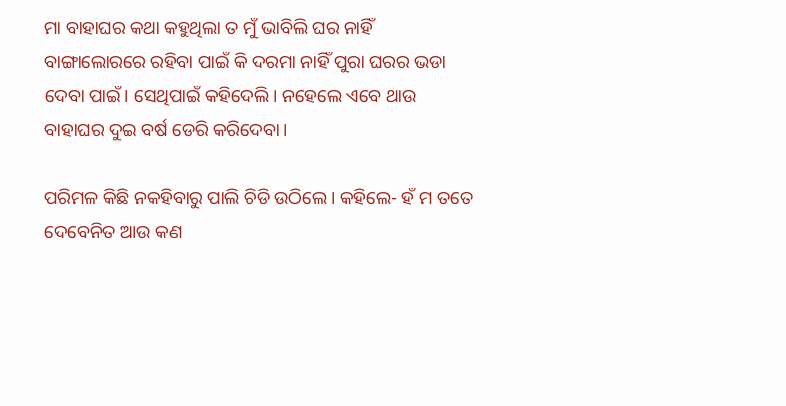ମା ବାହାଘର କଥା କହୁଥିଲା ତ ମୁଁ ଭାବିଲି ଘର ନାହିଁ ବାଙ୍ଗାଲୋରରେ ରହିବା ପାଇଁ କି ଦରମା ନାହିଁ ପୁରା ଘରର ଭଡା ଦେବା ପାଇଁ। ସେଥିପାଇଁ କହିଦେଲି। ନହେଲେ ଏବେ ଥାଉ ବାହାଘର ଦୁଇ ବର୍ଷ ଡେରି କରିଦେବା।

ପରିମଳ କିଛି ନକହିବାରୁ ପାଲି ଚିଡି ଉଠିଲେ। କହିଲେ- ହଁ ମ ତତେ ଦେବେନିତ ଆଉ କଣ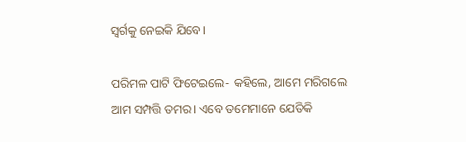ସ୍ବର୍ଗକୁ ନେଇକି ଯିବେ।

ପରିମଳ ପାଟି ଫିଟେଇଲେ- କହିଲେ, ଆମେ ମରିଗଲେ ଆମ ସମ୍ପତ୍ତି ତମର। ଏବେ ତମେମାନେ ଯେତିକି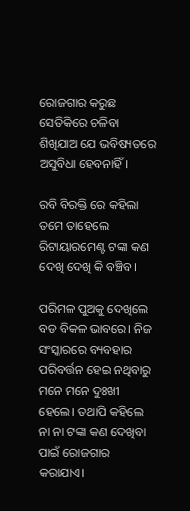ରୋଜଗାର କରୁଛ ସେତିକିରେ ଚଳିବା ଶିଖିଯାଅ ଯେ ଭବିଷ୍ୟତରେ ଅସୁବିଧା ହେବନାହିଁ।

ରବି ବିରକ୍ତି ରେ କହିଲା ତମେ ତାହେଲେ ରିଟାୟାରମେଣ୍ଟ ଟଙ୍କା କଣ ଦେଖି ଦେଖି କି ବଞ୍ଚିବ।

ପରିମଳ ପୁଅକୁ ଦେଖିଲେ ବଡ ବିକଳ ଭାବରେ। ନିଜ ସଂସ୍କାରରେ ବ୍ୟବହାର ପରିବର୍ତ୍ତନ ହେଇ ନଥିବାରୁ ମନେ ମନେ ଦୁଃଖୀ ହେଲେ। ତଥାପି କହିଲେ ନା ନା ଟଙ୍କା କଣ ଦେଖିବା ପାଇଁ ରୋଜଗାର କରାଯାଏ।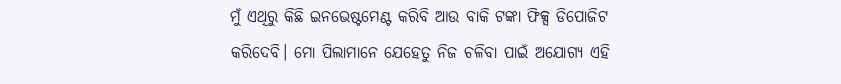ମୁଁ ଏଥିରୁ କିଛି ଇନଭେଷ୍ଟମେଣ୍ଟ କରିବି ଆଉ ବାକି ଟଙ୍କା ଫିକ୍ସ ଡିପୋଜିଟ କରିଦେବି। ମୋ ପିଲାମାନେ ଯେହେତୁ ନିଜ ଚଳିବା ପାଇଁ ଅଯୋଗ୍ୟ ଏହି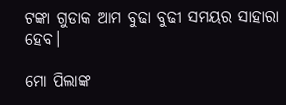ଟଙ୍କା ଗୁଡାକ ଆମ ବୁଢା ବୁଢୀ ସମୟର ସାହାରା ହେବ।

ମୋ ପିଲାଙ୍କ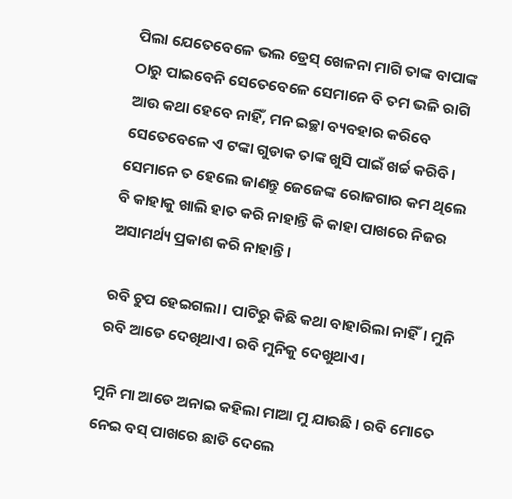ପିଲା ଯେତେବେଳେ ଭଲ ଡ୍ରେସ୍ ଖେଳନା ମାଗି ତାଙ୍କ ବାପାଙ୍କ ଠାରୁ ପାଇବେନି ସେତେବେଳେ ସେମାନେ ବି ତମ ଭଳି ରାଗି ଆଉ କଥା ହେବେ ନାହିଁ, ମନ ଇଚ୍ଛା ବ୍ୟବହାର କରିବେ ସେତେବେଳେ ଏ ଟଙ୍କା ଗୁଡାକ ତାଙ୍କ ଖୁସି ପାଇଁ ଖର୍ଚ୍ଚ କରିବି। ସେମାନେ ତ ହେଲେ ଜାଣନ୍ତୁ ଜେଜେଙ୍କ ରୋଜଗାର କମ ଥିଲେ ବି କାହାକୁ ଖାଲି ହାତ କରି ନାହାନ୍ତି କି କାହା ପାଖରେ ନିଜର ଅସାମର୍ଥ୍ୟ ପ୍ରକାଶ କରି ନାହାନ୍ତି।

ରବି ଚୁପ ହେଇଗଲା। ପାଟିରୁ କିଛି କଥା ବାହାରିଲା ନାହିଁ। ମୁନି ରବି ଆଡେ ଦେଖିଥାଏ। ରବି ମୁନିକୁ ଦେଖୁଥାଏ।

ମୁନି ମା ଆଡେ ଅନାଇ କହିଲା ମାଆ ମୁ ଯାଉଛି । ରବି ମୋତେ ନେଇ ବସ୍ ପାଖରେ ଛାଡି ଦେଲେ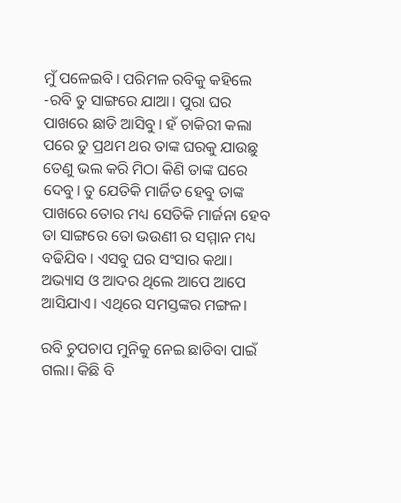ମୁଁ ପଳେଇବି। ପରିମଳ ରବିକୁ କହିଲେ -ରବି ତୁ ସାଙ୍ଗରେ ଯାଆ। ପୁରା ଘର ପାଖରେ ଛାଡି ଆସିବୁ। ହଁ ଚାକିରୀ କଲା ପରେ ତୁ ପ୍ରଥମ ଥର ତାଙ୍କ ଘରକୁ ଯାଉଛୁ ତେଣୁ ଭଲ କରି ମିଠା କିଣି ତାଙ୍କ ଘରେ ଦେବୁ। ତୁ ଯେତିକି ମାର୍ଜିତ ହେବୁ ତାଙ୍କ ପାଖରେ ତୋର ମଧ୍ୟ ସେତିକି ମାର୍ଜନା ହେବ ତା ସାଙ୍ଗରେ ତୋ ଭଉଣୀ ର ସମ୍ମାନ ମଧ୍ୟ ବଢିଯିବ। ଏସବୁ ଘର ସଂସାର କଥା। ଅଭ୍ୟାସ ଓ ଆଦର ଥିଲେ ଆପେ ଆପେ ଆସିଯାଏ। ଏଥିରେ ସମସ୍ତଙ୍କର ମଙ୍ଗଳ।

ରବି ଚୁପଚାପ ମୁନିକୁ ନେଇ ଛାଡିବା ପାଇଁ ଗଲା। କିଛି ବି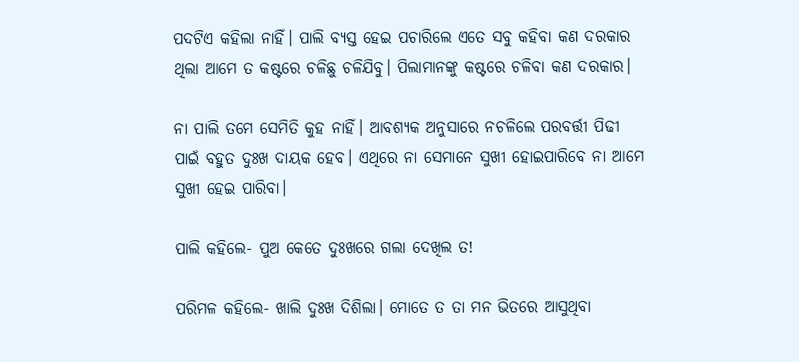ପଦଟିଏ କହିଲା ନାହିଁ। ପାଲି ବ୍ୟସ୍ତ ହେଇ ପଚାରିଲେ ଏତେ ସବୁ କହିବା କଣ ଦରକାର ଥିଲା ଆମେ ତ କଷ୍ଟରେ ଚଳିଛୁ ଚଳିଯିବୁ। ପିଲାମାନଙ୍କୁ କଷ୍ଟରେ ଚଳିବା କଣ ଦରକାର।

ନା ପାଲି ତମେ ସେମିତି କୁହ ନାହିଁ। ଆବଶ୍ୟକ ଅନୁସାରେ ନଚଳିଲେ ପରବର୍ତ୍ତୀ ପିଢୀ ପାଇଁ ବହୁତ ଦୁଃଖ ଦାୟକ ହେବ। ଏଥିରେ ନା ସେମାନେ ସୁଖୀ ହୋଇପାରିବେ ନା ଆମେ ସୁଖୀ ହେଇ ପାରିବା।

ପାଲି କହିଲେ- ପୁଅ କେତେ ଦୁଃଖରେ ଗଲା ଦେଖିଲ ତ!

ପରିମଳ କହିଲେ- ଖାଲି ଦୁଃଖ ଦିଶିଲା। ମୋତେ ତ ତା ମନ ଭିତରେ ଆସୁଥିବା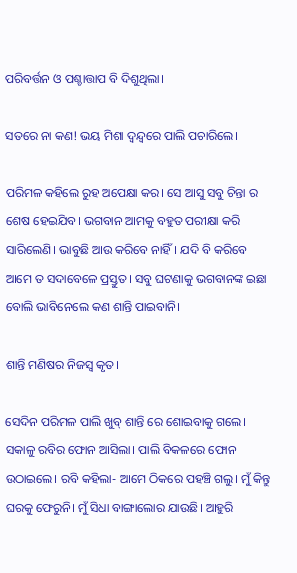ପରିବର୍ତ୍ତନ ଓ ପଶ୍ଚାତ୍ତାପ ବି ଦିଶୁଥିଲା।

ସତରେ ନା କଣ! ଭୟ ମିଶା ଦ୍ଵନ୍ଦ୍ଵରେ ପାଲି ପଚାରିଲେ।

ପରିମଳ କହିଲେ ରୁହ ଅପେକ୍ଷା କର। ସେ ଆସୁ ସବୁ ଚିନ୍ତା ର ଶେଷ ହେଇଯିବ। ଭଗବାନ ଆମକୁ ବହୁତ ପରୀକ୍ଷା କରି ସାରିଲେଣି। ଭାବୁଛି ଆଉ କରିବେ ନାହିଁ। ଯଦି ବି କରିବେ ଆମେ ତ ସଦାବେଳେ ପ୍ରସ୍ତୁତ। ସବୁ ଘଟଣାକୁ ଭଗବାନଙ୍କ ଇଛା ବୋଲି ଭାବିନେଲେ କଣ ଶାନ୍ତି ପାଇବାନି।

ଶାନ୍ତି ମଣିଷର ନିଜସ୍ଵ କୃତ।

ସେଦିନ ପରିମଳ ପାଲି ଖୁବ୍ ଶାନ୍ତି ରେ ଶୋଇବାକୁ ଗଲେ। ସକାଳୁ ରବିର ଫୋନ ଆସିଲା। ପାଲି ବିକଳରେ ଫୋନ ଉଠାଇଲେ। ରବି କହିଲା- ଆମେ ଠିକରେ ପହଞ୍ଚି ଗଲୁ। ମୁଁ କିନ୍ତୁ ଘରକୁ ଫେରୁନି। ମୁଁ ସିଧା ବାଙ୍ଗାଲୋର ଯାଉଛି। ଆହୁରି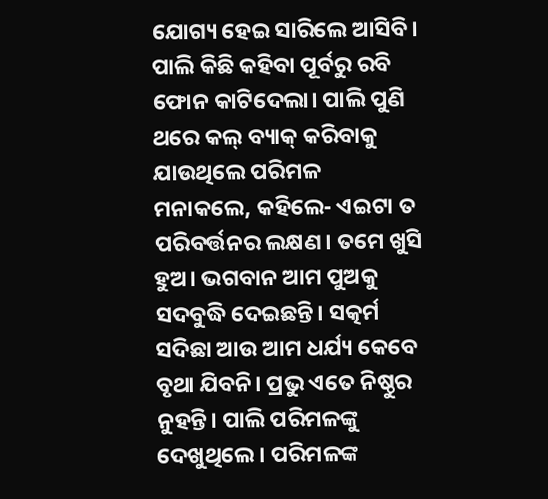ଯୋଗ୍ୟ ହେଇ ସାରିଲେ ଆସିବି। ପାଲି କିଛି କହିବା ପୂର୍ବରୁ ରବି ଫୋନ କାଟିଦେଲା। ପାଲି ପୁଣି ଥରେ କଲ୍ ବ୍ୟାକ୍ କରିବାକୁ ଯାଉଥିଲେ ପରିମଳ ମନାକଲେ, କହିଲେ- ଏଇଟା ତ ପରିବର୍ତ୍ତନର ଲକ୍ଷଣ। ତମେ ଖୁସି ହୁଅ। ଭଗବାନ ଆମ ପୁଅକୁ ସଦବୁଦ୍ଧି ଦେଇଛନ୍ତି। ସତ୍କର୍ମ ସଦିଛା ଆଉ ଆମ ଧର୍ଯ୍ୟ କେବେ ବୃଥା ଯିବନି। ପ୍ରଭୁ ଏତେ ନିଷ୍ଠୁର ନୁହନ୍ତି। ପାଲି ପରିମଳଙ୍କୁ ଦେଖୁଥିଲେ। ପରିମଳଙ୍କ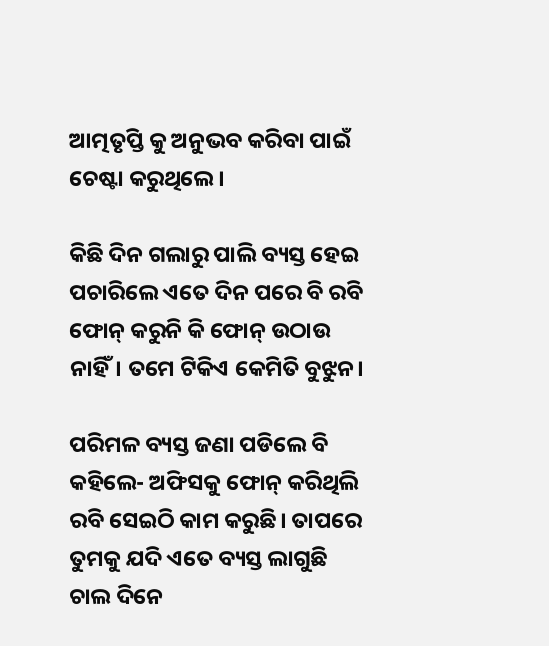ଆତ୍ମତୃପ୍ତି କୁ ଅନୁଭବ କରିବା ପାଇଁ ଚେଷ୍ଟା କରୁଥିଲେ।

କିଛି ଦିନ ଗଲାରୁ ପାଲି ବ୍ୟସ୍ତ ହେଇ ପଚାରିଲେ ଏତେ ଦିନ ପରେ ବି ରବି ଫୋନ୍ କରୁନି କି ଫୋନ୍ ଉଠାଉ ନାହିଁ। ତମେ ଟିକିଏ କେମିତି ବୁଝୁନ।

ପରିମଳ ବ୍ୟସ୍ତ ଜଣା ପଡିଲେ ବି କହିଲେ- ଅଫିସକୁ ଫୋନ୍ କରିଥିଲି ରବି ସେଇଠି କାମ କରୁଛି। ତାପରେ ତୁମକୁ ଯଦି ଏତେ ବ୍ୟସ୍ତ ଲାଗୁଛି ଚାଲ ଦିନେ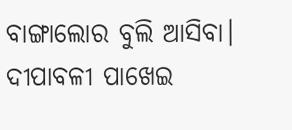ବାଙ୍ଗାଲୋର ବୁଲି ଆସିବା। ଦୀପାବଳୀ ପାଖେଇ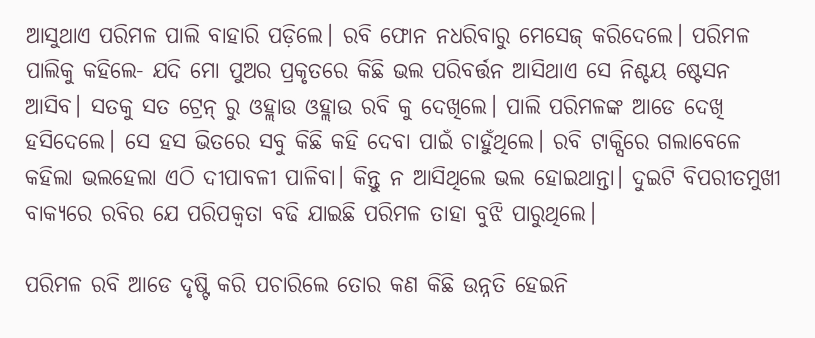ଆସୁଥାଏ ପରିମଳ ପାଲି ବାହାରି ପଡ଼ିଲେ। ରବି ଫୋନ ନଧରିବାରୁ ମେସେଜ୍ କରିଦେଲେ। ପରିମଳ ପାଲିକୁ କହିଲେ- ଯଦି ମୋ ପୁଅର ପ୍ରକୃତରେ କିଛି ଭଲ ପରିବର୍ତ୍ତନ ଆସିଥାଏ ସେ ନିଶ୍ଚୟ ଷ୍ଟେସନ ଆସିବ। ସତକୁ ସତ ଟ୍ରେନ୍ ରୁ ଓହ୍ଲାଉ ଓହ୍ଲାଉ ରବି କୁ ଦେଖିଲେ। ପାଲି ପରିମଳଙ୍କ ଆଡେ ଦେଖି ହସିଦେଲେ। ସେ ହସ ଭିତରେ ସବୁ କିଛି କହି ଦେବା ପାଇଁ ଚାହୁଁଥିଲେ। ରବି ଟାକ୍ସିରେ ଗଲାବେଳେ କହିଲା ଭଲହେଲା ଏଠି ଦୀପାବଳୀ ପାଳିବା। କିନ୍ତୁ ନ ଆସିଥିଲେ ଭଲ ହୋଇଥାନ୍ତା। ଦୁଇଟି ବିପରୀତମୁଖୀ ବାକ୍ୟରେ ରବିର ଯେ ପରିପକ୍ଵତା ବଢି ଯାଇଛି ପରିମଳ ତାହା ବୁଝି ପାରୁଥିଲେ।

ପରିମଳ ରବି ଆଡେ ଦୃଷ୍ଟି କରି ପଚାରିଲେ ତୋର କଣ କିଛି ଉନ୍ନତି ହେଇନି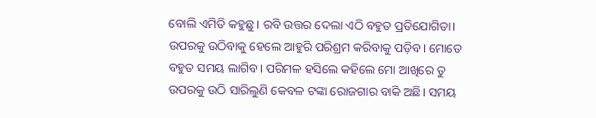ବୋଲି ଏମିତି କହୁଛୁ। ରବି ଉତ୍ତର ଦେଲା ଏଠି ବହୁତ ପ୍ରତିଯୋଗିତା। ଉପରକୁ ଉଠିବାକୁ ହେଲେ ଆହୁରି ପରିଶ୍ରମ କରିବାକୁ ପଡ଼ିବ। ମୋତେ ବହୁତ ସମୟ ଲାଗିବ। ପରିମଳ ହସିଲେ କହିଲେ ମୋ ଆଖିରେ ତୁ ଉପରକୁ ଉଠି ସାରିଲୁଣି କେବଳ ଟଙ୍କା ରୋଜଗାର ବାକି ଅଛି। ସମୟ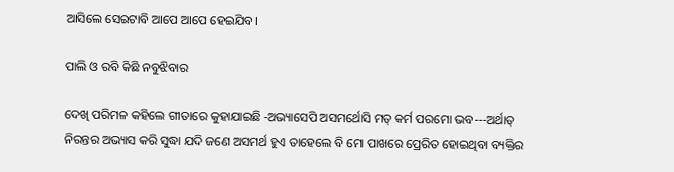ଆସିଲେ ସେଇଟାବି ଆପେ ଆପେ ହେଇଯିବ।

ପାଲି ଓ ରବି କିଛି ନବୁଝିବାର

ଦେଖି ପରିମଳ କହିଲେ ଗୀତାରେ କୁହାଯାଇଛି -ଅଭ୍ୟାସେପି ଅସମର୍ଥୋସି ମତ୍ କର୍ମ ପରମୋ ଭବ---ଅର୍ଥାତ୍ ନିରନ୍ତର ଅଭ୍ୟାସ କରି ସୁଦ୍ଧା ଯଦି ଜଣେ ଅସମର୍ଥ ହୁଏ ତାହେଲେ ବି ମୋ ପାଖରେ ପ୍ରେରିତ ହୋଇଥିବା ବ୍ୟକ୍ତିର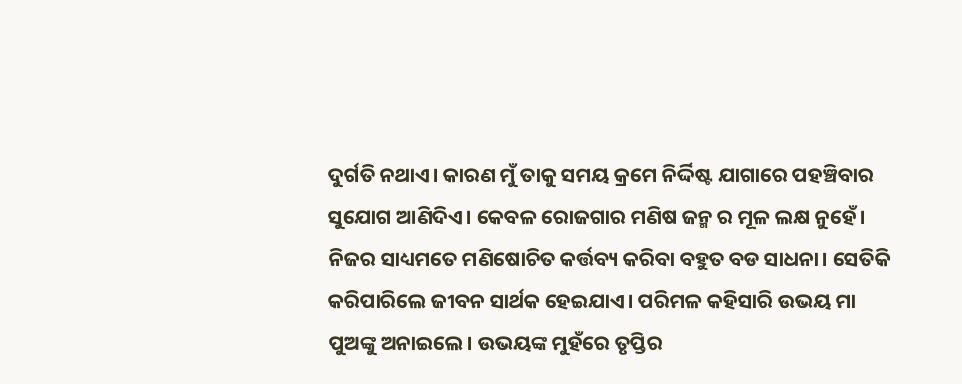ଦୁର୍ଗତି ନଥାଏ। କାରଣ ମୁଁ ତାକୁ ସମୟ କ୍ରମେ ନିର୍ଦ୍ଦିଷ୍ଟ ଯାଗାରେ ପହଞ୍ଚିବାର ସୁଯୋଗ ଆଣିଦିଏ। କେବଳ ରୋଜଗାର ମଣିଷ ଜନ୍ମ ର ମୂଳ ଲକ୍ଷ ନୁହେଁ। ନିଜର ସାଧ୍ୟମତେ ମଣିଷୋଚିତ କର୍ତ୍ତବ୍ୟ କରିବା ବହୁତ ବଡ ସାଧନା। ସେତିକି କରିପାରିଲେ ଜୀବନ ସାର୍ଥକ ହେଇଯାଏ। ପରିମଳ କହିସାରି ଉଭୟ ମା ପୁଅଙ୍କୁ ଅନାଇଲେ। ଉଭୟଙ୍କ ମୁହଁରେ ତୃପ୍ତିର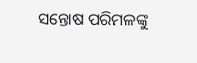ସନ୍ତୋଷ ପରିମଳଙ୍କୁ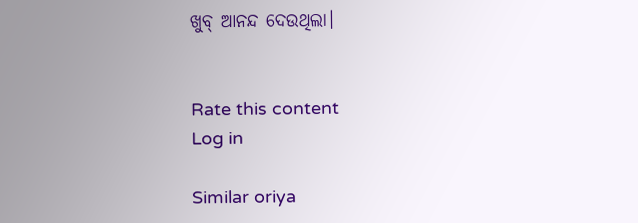ଖୁବ୍ ଆନନ୍ଦ ଦେଉଥିଲା।


Rate this content
Log in

Similar oriya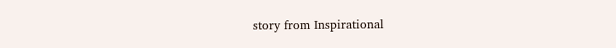story from Inspirational